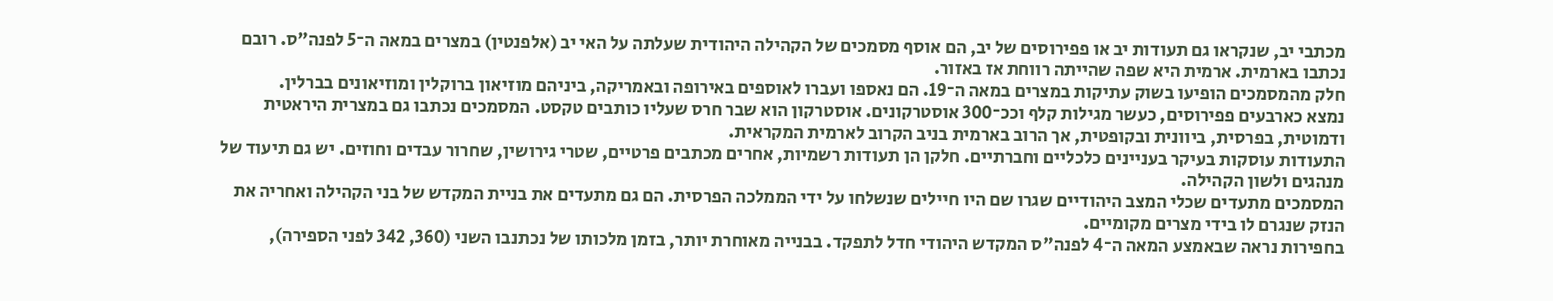מכתבי יב, שנקראו גם תעודות יב או פפירוסים של יב, הם אוסף מסמכים של הקהילה היהודית שעלתה על האי יב (אלפנטין) במצרים במאה ה־5 לפנה"ס. רובם נכתבו בארמית. ארמית היא שפה שהייתה רווחת אז באזור.
חלק מהמסמכים הופיעו בשוק עתיקות במצרים במאה ה־19. הם נאספו ועברו לאוספים באירופה ובאמריקה, ביניהם מוזיאון ברוקלין ומוזיאונים בברלין.
נמצא כארבעים פפירוסים, כעשר מגילות קלף וככ־300 אוסטרקונים. אוסטרקון הוא שבר חרס שעליו כותבים טקסט. המסמכים נכתבו גם במצרית היראטית ודמוטית, בפרסית, ביוונית ובקופטית, אך הרוב בארמית בניב הקרוב לארמית המקראית.
התעודות עוסקות בעיקר בעניינים כלכליים וחברתיים. חלקן הן תעודות רשמיות, אחרים מכתבים פרטיים, שטרי גירושין, שחרור עבדים וחוזים. יש גם תיעוד של מנהגים ולשון הקהילה.
המסמכים מתעדים שכלי המצב היהודיים שגרו שם היו חיילים שנשלחו על ידי הממלכה הפרסית. הם גם מתעדים את בניית המקדש של בני הקהילה ואחריה את הנזק שנגרם לו בידי מצרים מקומיים.
בחפירות נראה שבאמצע המאה ה־4 לפנה"ס המקדש היהודי חדל לתפקד. בבנייה מאוחרת יותר, בזמן מלכותו של נכתנבו השני (360, 342 לפני הספירה),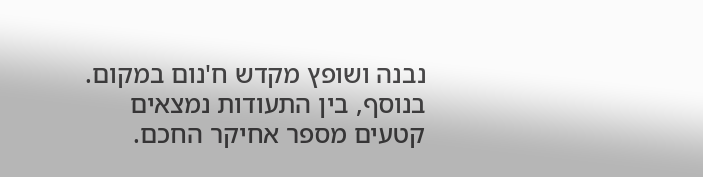נבנה ושופץ מקדש ח'נום במקום.
בנוסף, בין התעודות נמצאים קטעים מספר אחיקר החכם.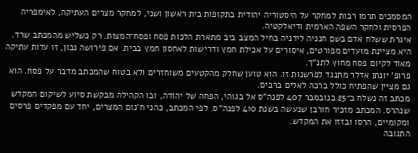המסמכים תרמו רבות למחקר על היסטוריה יהודית בתקופות בית ראשון ושני, למחקר מצרים העתיקה, לאימפריה הפרסית ולחקר השפה הארמית ודיאלקטיה.
איגרת ששלח אדם בשם חנניה לידניה בחיל המצב ביב מתארת הלכות פסח ופסח־המצות. רק כשליש מהמכתב שרד. היא מציינת מועדים מפורטים, איסורים על אכילת חמץ ודרישות לאחסון חמץ בבית. אם פירושה נכון, זו עדות עתיקה מאוד לקיום פסח מחוץ לתנ"ך.
פרופ' יונתן אדלר מתנגד לפרשנות זו. הוא טוען שחלק מהקטעים משוחזרים ולא בטוח שהמכתב מדבר על פסח. הוא גם מציין שהפתיח כולל ברכה לאלים ברבים.
מכתב זה נשלח ב־25 בנובמבר 407 לפנה"ס אל בגוהי, הפחה של יהודה, ובו הקהילה מבקשת סיוע לשיקום המקדש שנהרס. המכתב מזכיר חורבן שנעשה בשנת 410 לפנה"ס. לפי המכתב, כהני ח'נום המצרים, יחד עם מפקדים פרסים ומקומיים, הרסו ובזזו את המקדש.
התגובה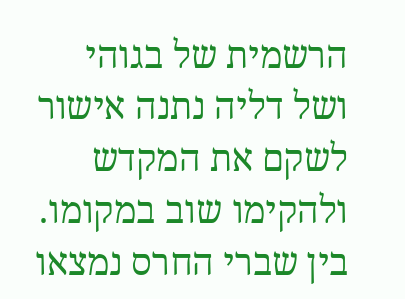הרשמית של בגוהי ושל דליה נתנה אישור לשקם את המקדש ולהקימו שוב במקומו.
בין שברי החרס נמצאו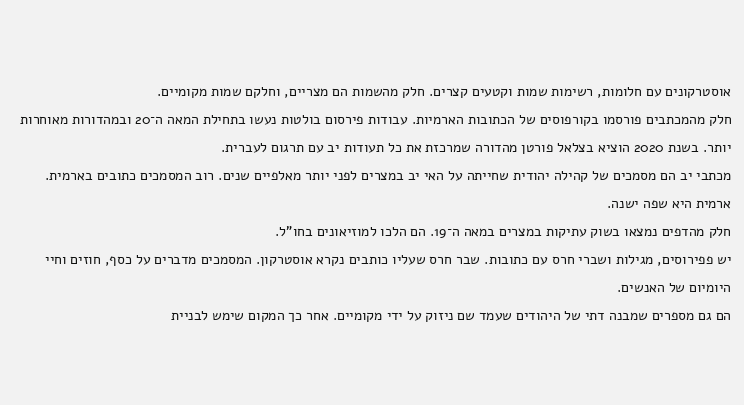אוסטרקונים עם חלומות, רשימות שמות וקטעים קצרים. חלק מהשמות הם מצריים, וחלקם שמות מקומיים.
חלק מהמכתבים פורסמו בקורפוסים של הכתובות הארמיות. עבודות פירסום בולטות נעשו בתחילת המאה ה־20 ובמהדורות מאוחרות יותר. בשנת 2020 הוציא בצלאל פורטן מהדורה שמרכזת את כל תעודות יב עם תרגום לעברית.
מכתבי יב הם מסמכים של קהילה יהודית שחייתה על האי יב במצרים לפני יותר מאלפיים שנים. רוב המסמכים כתובים בארמית. ארמית היא שפה ישנה.
חלק מהדפים נמצאו בשוק עתיקות במצרים במאה ה־19. הם הלכו למוזיאונים בחו"ל.
יש פפירוסים, מגילות ושברי חרס עם כתובות. שבר חרס שעליו כותבים נקרא אוסטרקון. המסמכים מדברים על כסף, חוזים וחיי היומיום של האנשים.
הם גם מספרים שמבנה דתי של היהודים שעמד שם ניזוק על ידי מקומיים. אחר כך המקום שימש לבניית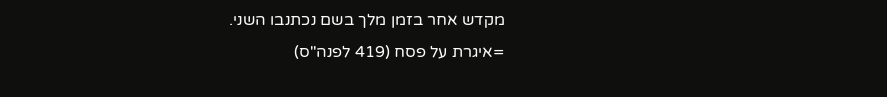מקדש אחר בזמן מלך בשם נכתנבו השני.
=איגרת על פסח (419 לפנה"ס)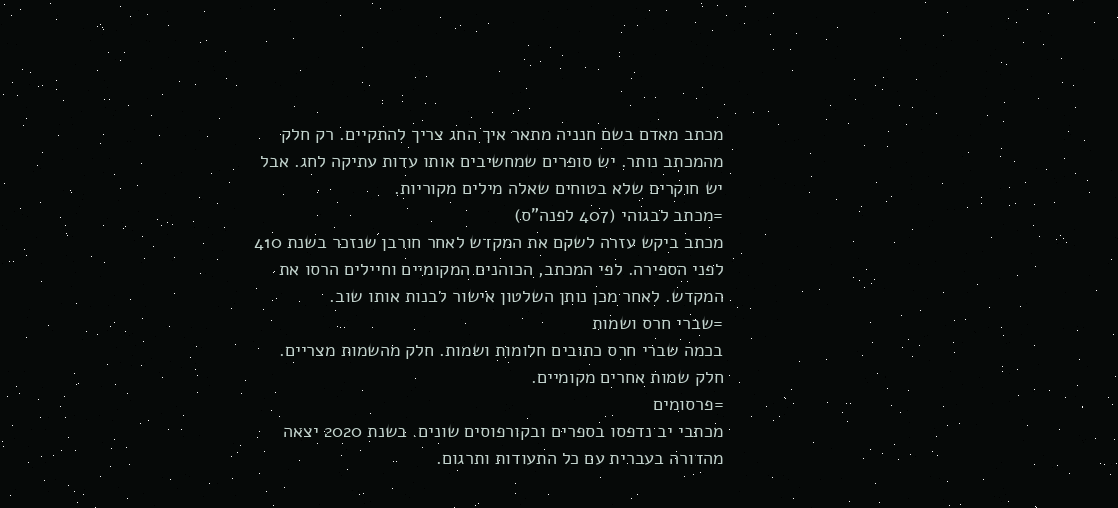מכתב מאדם בשם חנניה מתאר איך החג צריך להתקיים. רק חלק מהמכתב נותר. יש סופרים שמחשיבים אותו עדות עתיקה לחג. אבל יש חוקרים שלא בטוחים שאלה מילים מקוריות.
=מכתב לבגוהי (407 לפנה"ס)
מכתב ביקש עזרה לשקם את המקדש לאחר חורבן שנזכר בשנת 410 לפני הספירה. לפי המכתב, הכוהנים המקומיים וחיילים הרסו את המקדש. לאחר מכן נותן השלטון אישור לבנות אותו שוב.
=שברי חרס ושמות
בכמה שברי חרס כתובים חלומות ושמות. חלק מהשמות מצריים. חלק שמות אחרים מקומיים.
=פרסומים
מכתבי יב נדפסו בספרים ובקורפוסים שונים. בשנת 2020 יצאה מהדורה בעברית עם כל התעודות ותרגום.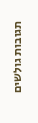תגובות גולשים